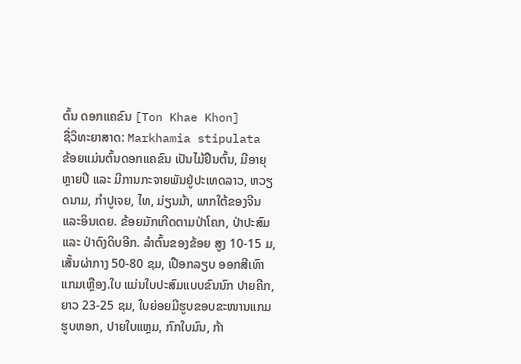ຕົ້ນ ດອກແຄຂົນ [Ton Khae Khon]
ຊື່ວິທະຍາສາດ: Markhamia stipulata
ຂ້ອຍແມ່ນຕົ້ນດອກແຄຂົນ ເປັນໄມ້ຢືນຕົ້ນ, ມີອາຍຸຫຼາຍປີ ແລະ ມີການກະຈາຍພັນຢູ່ປະເທດລາວ, ຫວຽດນາມ, ກຳປູເຈຍ, ໄທ, ມ່ຽນມ້າ, ພາກໃຕ້ຂອງຈີນ ແລະອິນເດຍ. ຂ້ອຍມັກເກີດຕາມປ່າໂຄກ, ປ່າປະສົມ ແລະ ປ່າດົງດິບອີກ. ລຳຕົ້ນຂອງຂ້ອຍ ສູງ 10-15 ມ, ເສັ້ນຜ່າກາງ 50-80 ຊມ, ເປືອກລຽບ ອອກສີເທົາແກມເຫຼືອງ.ໃບ ແມ່ນໃບປະສົມແບບຂົນນົກ ປາຍຄີກ, ຍາວ 23-25 ຊມ, ໃບຍ່ອຍມີຮູບຂອບຂະໜານແກມຮູບຫອກ, ປາຍໃບແຫຼມ, ກົກໃບມົນ, ກ້າ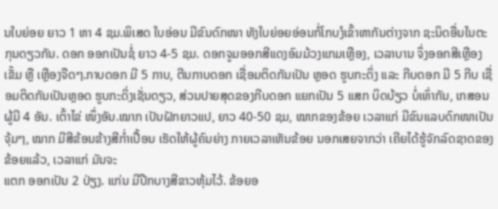ນໃບຍ່ອຍ ຍາວ 1 ຫາ 4 ຊມ.ພິເສດ ໃບອ່ອນ ມີຂົນດົກໜາ ທັງໃບຍ່ອຍອ່ອນກໍ່ໂກບງໍເຂົ້າຫາກັນຕ່າງຈາກ ຊະນິດອື່ນໃນຕະກຸນດຽວກັນ. ດອກ ອອກເປັນຊໍ່ ຍາວ 4-5 ຊມ. ດອກຈູມອອກສີແດງອົມມ້ວງແກມເຫຼືອງ, ເວລາບານ ຈຶ່ງອອກສີເຫຼືອງເຂັ້ມ ຫຼື ເຫຼືອງຈືດໆ.ກາບດອກ ມີ 5 ກາບ, ຕີນກາບດອກ ເຊື່ອມຕິດກັນເປັນ ຫຼອດ ຮູບກະດິ່ງ ແລະ ກີບດອກ ມີ 5 ກີບ ເຊື່ອມຕິດກັນເປັນຫຼອດ ຮູບກະດິ່ງເຊັ່ນດຽວ, ສ່ວນປາຍສຸດຂອງກີບດອກ ແຍກເປັນ 5 ແສກ ບິດບ້ຽວ ບໍ່ເທົ່າກັນ, ເກສອນຜູ້ມີ 4 ອັນ. ເຕົ້າໄຂ່ ໜຶ່ງອັນ.ໝາກ ເປັນຝັກຍາວແປ, ຍາວ 40-50 ຊມ, ໝາກຂອງຂ້ອຍ ເວລາແກ່ ມີຂົນແລບດົກໜາເປັນຈຸ້ມໆ, ໝາກ ມີສີຂ້ອນຂ້າງສີກ່ຳເປື້ອນ ເຮັດໃຫ້ຜູ້ຄົນຍ່າງ ກາຍເວລາເຫັນຂ້ອຍ ນອກເສຍຈາກວ່າ ເຄີຍໄດ້ຮູ້ຈັກລົດຊາດຂອງຂ້ອຍແລ້ວ, ເວລາແກ່ ມັນຈະ
ແຕກ ອອກເປັນ 2 ປ່ຽງ. ແກ່ນ ມີປີກບາງສີຂາວຫຸ້ມໄວ້. ຂ້ອຍອ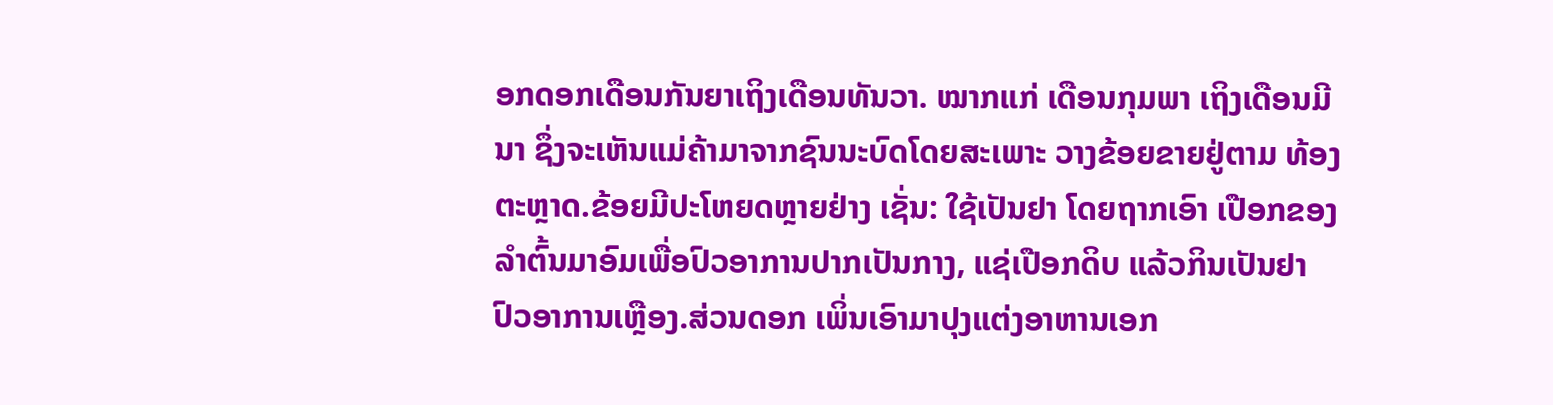ອກດອກເດືອນກັນຍາເຖິງເດືອນທັນວາ. ໝາກແກ່ ເດືອນກຸມພາ ເຖິງເດືອນມີນາ ຊຶ່ງຈະເຫັນແມ່ຄ້າມາຈາກຊົນນະບົດໂດຍສະເພາະ ວາງຂ້ອຍຂາຍຢູ່ຕາມ ທ້ອງຕະຫຼາດ.ຂ້ອຍມີປະໂຫຍດຫຼາຍຢ່າງ ເຊັ່ນ: ໃຊ້ເປັນຢາ ໂດຍຖາກເອົາ ເປືອກຂອງລຳຕົ້ນມາອົມເພື່ອປົວອາການປາກເປັນກາງ, ແຊ່ເປືອກດິບ ແລ້ວກິນເປັນຢາປົວອາການເຫຼືອງ.ສ່ວນດອກ ເພິ່ນເອົາມາປຸງແຕ່ງອາຫານເອກ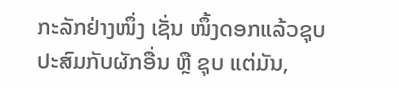ກະລັກຢ່າງໜຶ່ງ ເຊັ່ນ ໜຶ້ງດອກແລ້ວຊຸບ ປະສົມກັບຜັກອື່ນ ຫຼື ຊຸບ ແຕ່ມັນ,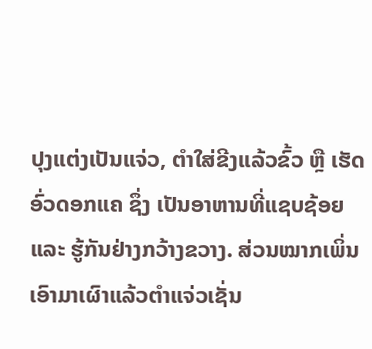ປຸງແຕ່ງເປັນແຈ່ວ, ຕຳໃສ່ຂີງແລ້ວຂົ້ວ ຫຼື ເຮັດອົ່ວດອກແຄ ຊຶ່ງ ເປັນອາຫານທີ່ແຊບຊ້ອຍ ແລະ ຮູ້ກັນຢ່າງກວ້າງຂວາງ. ສ່ວນໝາກເພິ່ນເອົາມາເຜົາແລ້ວຕໍາແຈ່ວເຊັ່ນ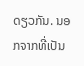ດຽວກັນ. ນອກຈາກທີ່ເປັນ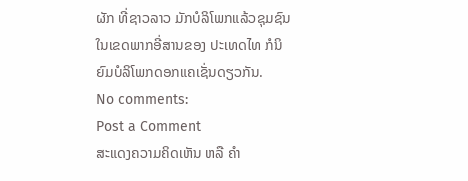ຜັກ ທີ່ຊາວລາວ ມັກບໍລິໂພກແລ້ວຊຸມຊົນໃນເຂດພາກອີ່ສານຂອງ ປະເທດໄທ ກໍນິຍົມບໍລິໂພກດອກແຄເຊັ່ນດຽວກັນ.
No comments:
Post a Comment
ສະແດງຄວາມຄິດເຫັນ ຫລື ຄຳ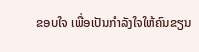ຂອບໃຈ ເພື່ອເປັນກຳລັງໃຈໃຫ້ຄົນຂຽນ